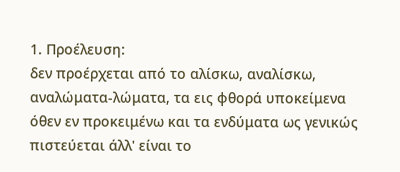1. Προέλευση:
δεν προέρχεται από το αλίσκω, αναλίσκω, αναλώματα-λώματα, τα εις φθορά υποκείμενα όθεν εν προκειμένω και τα ενδύματα ως γενικώς πιστεύεται άλλ' είναι το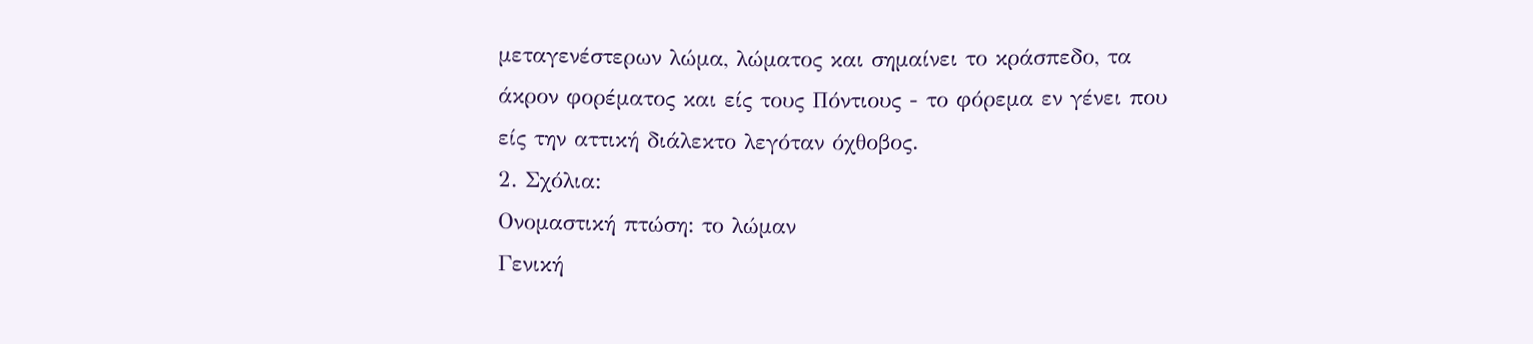μεταγενέστερων λώμα, λώματος και σημαίνει το κράσπεδο, τα άκρον φορέματος και είς τους Πόντιους - το φόρεμα εν γένει που είς την αττική διάλεκτο λεγόταν όχθοβος.
2. Σχόλια:
Ονομαστική πτώση: το λώμαν
Γενική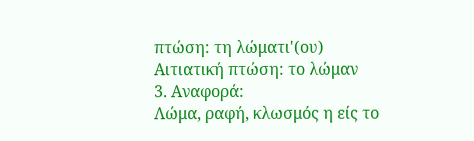πτώση: τη λώματι'(ου)
Αιτιατική πτώση: το λώμαν
3. Αναφορά:
Λώμα, ραφή, κλωσμός η είς το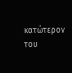κατώτερον του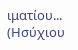ιματίου... (Ησύχιου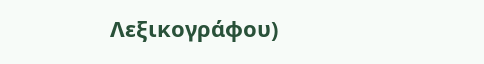Λεξικογράφου)